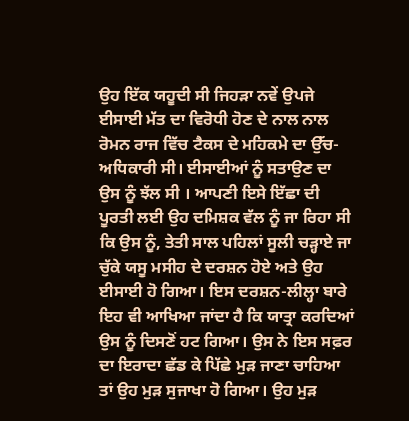ਉਹ ਇੱਕ ਯਹੂਦੀ ਸੀ ਜਿਹੜਾ ਨਵੇਂ ਉਪਜੇ ਈਸਾਈ ਮੱਤ ਦਾ ਵਿਰੋਧੀ ਹੋਣ ਦੇ ਨਾਲ ਨਾਲ ਰੋਮਨ ਰਾਜ ਵਿੱਚ ਟੈਕਸ ਦੇ ਮਹਿਕਮੇ ਦਾ ਉੱਚ-ਅਧਿਕਾਰੀ ਸੀ। ਈਸਾਈਆਂ ਨੂੰ ਸਤਾਉਣ ਦਾ ਉਸ ਨੂੰ ਝੱਲ ਸੀ । ਆਪਣੀ ਇਸੇ ਇੱਛਾ ਦੀ ਪੂਰਤੀ ਲਈ ਉਹ ਦਮਿਸ਼ਕ ਵੱਲ ਨੂੰ ਜਾ ਰਿਹਾ ਸੀ ਕਿ ਉਸ ਨੂੰ, ਤੇਤੀ ਸਾਲ ਪਹਿਲਾਂ ਸੂਲੀ ਚੜ੍ਹਾਏ ਜਾ ਚੁੱਕੇ ਯਸੂ ਮਸੀਹ ਦੇ ਦਰਸ਼ਨ ਹੋਏ ਅਤੇ ਉਹ ਈਸਾਈ ਹੋ ਗਿਆ। ਇਸ ਦਰਸ਼ਨ-ਲੀਲ੍ਹਾ ਬਾਰੇ ਇਹ ਵੀ ਆਖਿਆ ਜਾਂਦਾ ਹੈ ਕਿ ਯਾਤ੍ਰਾ ਕਰਦਿਆਂ ਉਸ ਨੂੰ ਦਿਸਣੋਂ ਹਟ ਗਿਆ। ਉਸ ਨੇ ਇਸ ਸਫ਼ਰ ਦਾ ਇਰਾਦਾ ਛੱਡ ਕੇ ਪਿੱਛੇ ਮੁੜ ਜਾਣਾ ਚਾਹਿਆ ਤਾਂ ਉਹ ਮੁੜ ਸੁਜਾਖਾ ਹੋ ਗਿਆ। ਉਹ ਮੁੜ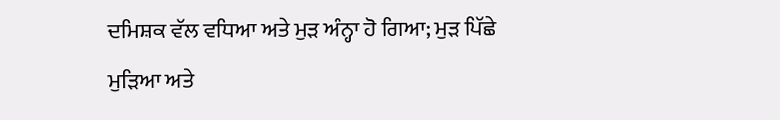ਦਮਿਸ਼ਕ ਵੱਲ ਵਧਿਆ ਅਤੇ ਮੁੜ ਅੰਨ੍ਹਾ ਹੋ ਗਿਆ; ਮੁੜ ਪਿੱਛੇ ਮੁੜਿਆ ਅਤੇ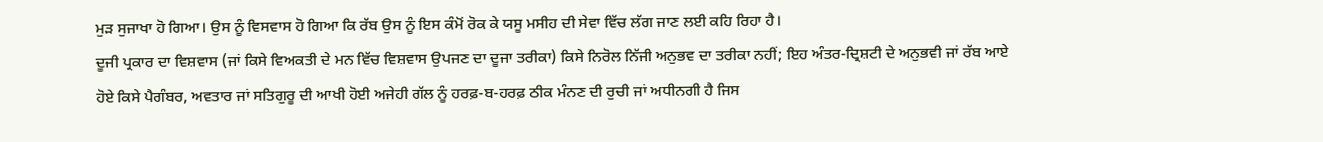ਮੁੜ ਸੁਜਾਖਾ ਹੋ ਗਿਆ। ਉਸ ਨੂੰ ਵਿਸਵਾਸ ਹੋ ਗਿਆ ਕਿ ਰੱਬ ਉਸ ਨੂੰ ਇਸ ਕੰਮੋਂ ਰੋਕ ਕੇ ਯਸੂ ਮਸੀਹ ਦੀ ਸੇਵਾ ਵਿੱਚ ਲੱਗ ਜਾਣ ਲਈ ਕਹਿ ਰਿਹਾ ਹੈ।
ਦੂਜੀ ਪ੍ਰਕਾਰ ਦਾ ਵਿਸ਼ਵਾਸ (ਜਾਂ ਕਿਸੇ ਵਿਅਕਤੀ ਦੇ ਮਨ ਵਿੱਚ ਵਿਸ਼ਵਾਸ ਉਪਜਣ ਦਾ ਦੂਜਾ ਤਰੀਕਾ) ਕਿਸੇ ਨਿਰੋਲ ਨਿੱਜੀ ਅਨੁਭਵ ਦਾ ਤਰੀਕਾ ਨਹੀਂ; ਇਹ ਅੰਤਰ-ਦ੍ਰਿਸ਼ਟੀ ਦੇ ਅਨੁਭਵੀ ਜਾਂ ਰੱਬ ਆਏ ਹੋਏ ਕਿਸੇ ਪੈਗੰਬਰ, ਅਵਤਾਰ ਜਾਂ ਸਤਿਗੁਰੂ ਦੀ ਆਖੀ ਹੋਈ ਅਜੇਹੀ ਗੱਲ ਨੂੰ ਹਰਫ਼-ਬ-ਹਰਫ਼ ਠੀਕ ਮੰਨਣ ਦੀ ਰੁਚੀ ਜਾਂ ਅਧੀਨਗੀ ਹੈ ਜਿਸ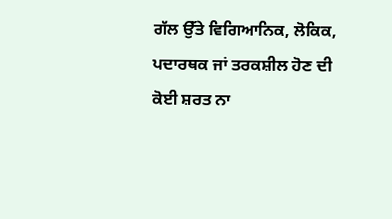ਗੱਲ ਉੱਤੇ ਵਿਗਿਆਨਿਕ, ਲੋਕਿਕ, ਪਦਾਰਥਕ ਜਾਂ ਤਰਕਸ਼ੀਲ ਹੋਣ ਦੀ ਕੋਈ ਸ਼ਰਤ ਨਾ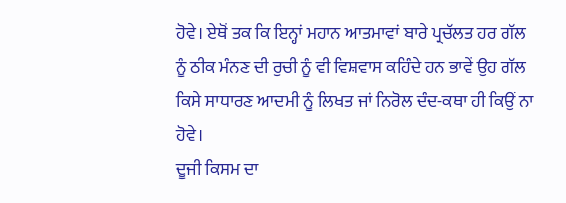ਹੋਵੇ। ਏਥੋਂ ਤਕ ਕਿ ਇਨ੍ਹਾਂ ਮਹਾਨ ਆਤਮਾਵਾਂ ਬਾਰੇ ਪ੍ਰਚੱਲਤ ਹਰ ਗੱਲ ਨੂੰ ਠੀਕ ਮੰਨਣ ਦੀ ਰੁਚੀ ਨੂੰ ਵੀ ਵਿਸ਼ਵਾਸ ਕਹਿੰਦੇ ਹਨ ਭਾਵੇਂ ਉਹ ਗੱਲ ਕਿਸੇ ਸਾਧਾਰਣ ਆਦਮੀ ਨੂੰ ਲਿਖਤ ਜਾਂ ਨਿਰੋਲ ਦੰਦ-ਕਥਾ ਹੀ ਕਿਉਂ ਨਾ ਹੋਵੇ।
ਦੂਜੀ ਕਿਸਮ ਦਾ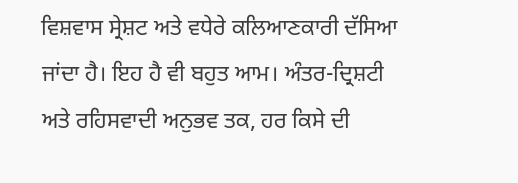ਵਿਸ਼ਵਾਸ ਸ੍ਰੇਸ਼ਟ ਅਤੇ ਵਧੇਰੇ ਕਲਿਆਣਕਾਰੀ ਦੱਸਿਆ ਜਾਂਦਾ ਹੈ। ਇਹ ਹੈ ਵੀ ਬਹੁਤ ਆਮ। ਅੰਤਰ-ਦ੍ਰਿਸ਼ਟੀ ਅਤੇ ਰਹਿਸਵਾਦੀ ਅਨੁਭਵ ਤਕ, ਹਰ ਕਿਸੇ ਦੀ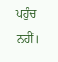ਪਹੁੰਚ ਨਹੀਂ।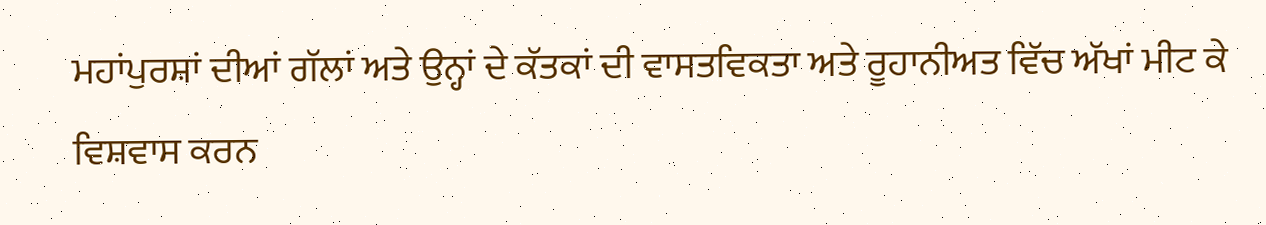ਮਹਾਂਪੁਰਸ਼ਾਂ ਦੀਆਂ ਗੱਲਾਂ ਅਤੇ ਉਨ੍ਹਾਂ ਦੇ ਕੱਤਕਾਂ ਦੀ ਵਾਸਤਵਿਕਤਾ ਅਤੇ ਰੂਹਾਨੀਅਤ ਵਿੱਚ ਅੱਖਾਂ ਮੀਟ ਕੇ ਵਿਸ਼ਵਾਸ ਕਰਨ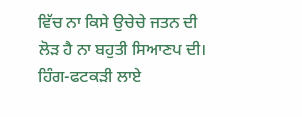ਵਿੱਚ ਨਾ ਕਿਸੇ ਉਚੇਚੇ ਜਤਨ ਦੀ ਲੋੜ ਹੈ ਨਾ ਬਹੁਤੀ ਸਿਆਣਪ ਦੀ। ਹਿੰਗ-ਫਟਕੜੀ ਲਾਏ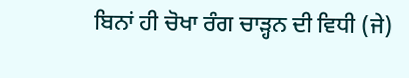ਬਿਨਾਂ ਹੀ ਚੋਖਾ ਰੰਗ ਚਾੜ੍ਹਨ ਦੀ ਵਿਧੀ (ਜੇ)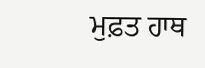ਮੁਫ਼ਤ ਹਾਥ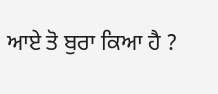ਆਏ ਤੋ ਬੁਰਾ ਕਿਆ ਹੈ ?